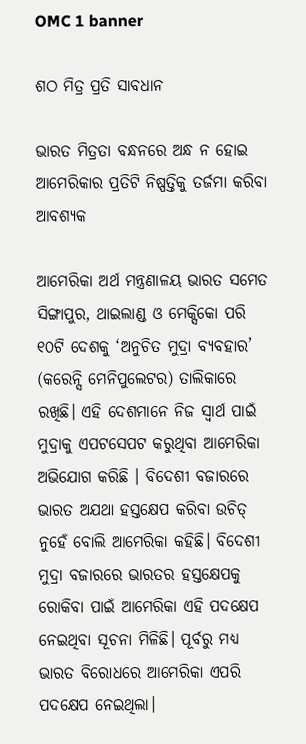OMC 1 banner

ଶଠ ମିତ୍ର ପ୍ରତି ସାବଧାନ

ଭାରତ ମିତ୍ରତା ବନ୍ଧନରେ ଅନ୍ଧ ନ ହୋଇ ଆମେରିକାର ପ୍ରତିଟି ନିଷ୍ପତ୍ତିକୁ ତର୍ଜମା କରିବା ଆବଶ୍ୟକ

ଆମେରିକା ଅର୍ଥ ମନ୍ତ୍ରଣାଳୟ ଭାରତ ସମେତ ସିଙ୍ଗାପୁର, ଥାଇଲାଣ୍ଡ ଓ ମେକ୍ସିକୋ ପରି ୧୦ଟି ଦେଶକୁ ‘ଅନୁଚିତ ମୁଦ୍ରା ବ୍ୟବହାର’ (କରେନ୍ସି ମେନିପୁଲେଟର) ତାଲିକାରେ ରଖିଛି। ଏହି ଦେଶମାନେ ନିଜ ସ୍ବାର୍ଥ ପାଇଁ ମୁଦ୍ରାକୁ ଏପଟସେପଟ କରୁଥିବା ଆମେରିକା ଅଭିଯୋଗ କରିଛି । ବିଦେଶୀ ବଜାରରେ ଭାରତ ଅଯଥା ହସ୍ତକ୍ଷେପ କରିବା ଉଚିତ୍‌ ନୁହେଁ ବୋଲି ଆମେରିକା କହିଛି। ବିଦେଶୀ ମୁଦ୍ରା ବଜାରରେ ଭାରତର ହସ୍ତକ୍ଷେପକୁ ରୋକିବା ପାଇଁ ଆମେରିକା ଏହି ପଦକ୍ଷେପ ନେଇଥିବା ସୂଚନା ମିଳିଛି। ପୂର୍ବରୁ ମଧ୍ୟ ଭାରତ ବିରୋଧରେ ଆମେରିକା ଏପରି ପଦକ୍ଷେପ ନେଇଥିଲା।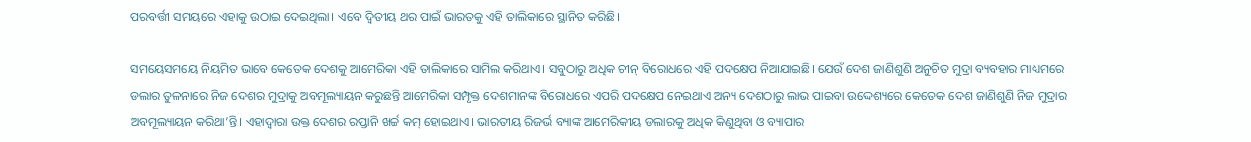ପରବର୍ତ୍ତୀ ସମୟରେ ଏହାକୁ ଉଠାଇ ଦେଇଥିଲା। ଏବେ ଦ୍ବିତୀୟ ଥର ପାଇଁ ଭାରତକୁ ଏହି ତାଲିକାରେ ସ୍ଥାନିତ କରିଛି।

ସମୟେସମୟେ ନିୟମିତ ଭାବେ କେତେକ ଦେଶକୁ ଆମେରିକା ଏହି ତାଲିକାରେ ସାମିଲ କରିଥାଏ। ସବୁଠାରୁ ଅଧିକ ଚୀନ୍‌ ବିରୋଧରେ ଏହି ପଦକ୍ଷେପ ନିଆଯାଇଛି। ଯେଉଁ ଦେଶ ଜାଣିଶୁଣି ଅନୁଚିତ ମୁଦ୍ରା ବ୍ୟବହାର ମାଧ୍ୟମରେ ଡଲାର ତୁଳନାରେ ନିଜ ଦେଶର ମୁଦ୍ରାକୁ ଅବମୂଲ୍ୟାୟନ କରୁଛନ୍ତି ଆମେରିକା ସମ୍ପୃକ୍ତ ଦେଶମାନଙ୍କ ବିରୋଧରେ ଏପରି ପଦକ୍ଷେପ ନେଇଥାଏ ଅନ୍ୟ ଦେଶଠାରୁ ଲାଭ ପାଇବା ଉଦ୍ଦେଶ୍ୟରେ କେତେକ ଦେଶ ଜାଣିଶୁଣି ନିଜ ମୁଦ୍ରାର ଅବମୂଲ୍ୟାୟନ କରିଥା’ନ୍ତି। ଏହାଦ୍ବାରା ଉକ୍ତ ଦେଶର ରପ୍ତାନି ଖର୍ଚ୍ଚ କମ୍‌ ହୋଇଥାଏ। ଭାରତୀୟ ରିଜର୍ଭ ବ୍ୟାଙ୍କ ଆମେରିକୀୟ ଡଲାରକୁ ଅଧିକ କିଣୁଥିବା ଓ ବ୍ୟାପାର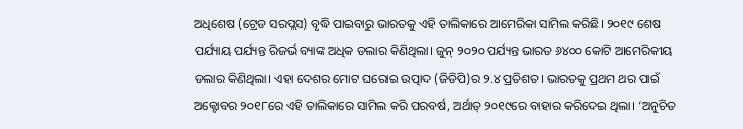ଅଧିଶେଷ (ଟ୍ରେଡ ସରପ୍ଲସ) ବୃଦ୍ଧି ପାଇବାରୁ ଭାରତକୁ ଏହି ତାଲିକାରେ ଆମେରିକା ସାମିଲ କରିଛି। ୨୦୧୯ ଶେଷ ପର୍ଯ୍ୟାୟ ପର୍ଯ୍ୟନ୍ତ ରିଜର୍ଭ ବ୍ୟାଙ୍କ ଅଧିକ ଡଲାର କିଣିଥିଲା। ଜୁନ୍‌ ୨୦୨୦ ପର୍ଯ୍ୟନ୍ତ ଭାରତ ୬୪୦୦ କୋଟି ଆମେରିକୀୟ ଡଲାର କିଣିଥିଲା। ଏହା ଦେଶର ମୋଟ ଘରୋଇ ଉତ୍ପାଦ (ଜିଡିପି)ର ୨.୪ ପ୍ରତିଶତ। ଭାରତକୁ ପ୍ରଥମ ଥର ପାଇଁ ଅକ୍ଟୋବର ୨୦୧୮ରେ ଏହି ତାଲିକାରେ ସାମିଲ କରି ପରବର୍ଷ, ଅର୍ଥାତ୍‌ ୨୦୧୯ରେ ବାହାର କରିଦେଇ ଥିଲା। ‘ଅନୁଚିତ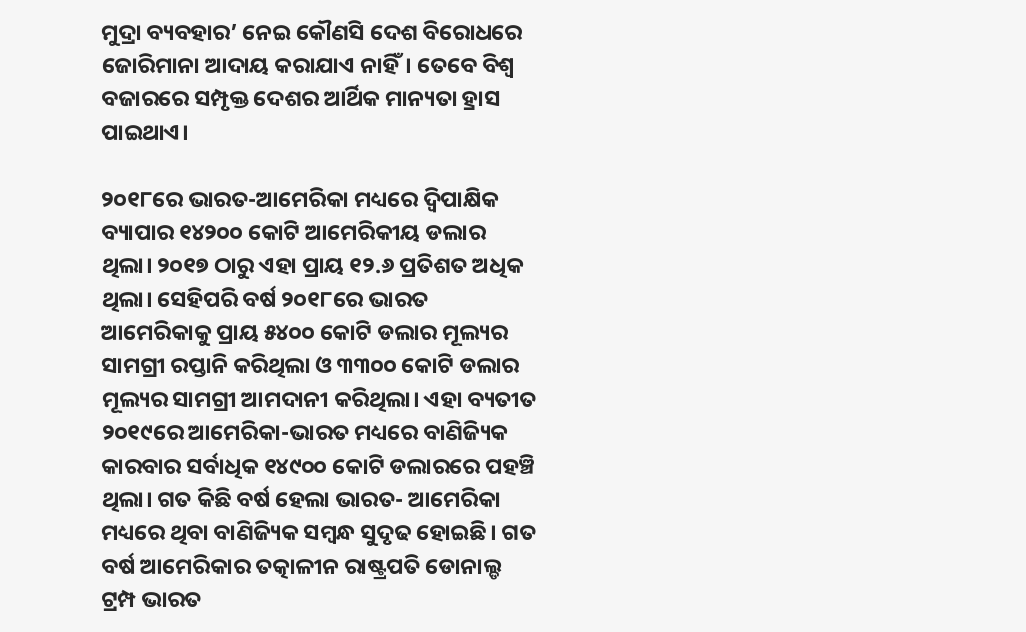ମୁଦ୍ରା ବ୍ୟବହାର’ ନେଇ କୌଣସି ଦେଶ ବିରୋଧରେ ଜୋରିମାନା ଆଦାୟ କରାଯାଏ ନାହିଁ। ତେବେ ବିଶ୍ବ ବଜାରରେ ସମ୍ପୃକ୍ତ ଦେଶର ଆର୍ଥିକ ମାନ୍ୟତା ହ୍ରାସ ପାଇଥାଏ।

୨୦୧୮ରେ ଭାରତ-ଆମେରିକା ମଧ୍ୟରେ ଦ୍ବିପାକ୍ଷିକ ବ୍ୟାପାର ୧୪୨୦୦ କୋଟି ଆମେରିକୀୟ ଡଲାର ଥିଲା। ୨୦୧୭ ଠାରୁ ଏହା ପ୍ରାୟ ୧୨.୬ ପ୍ରତିଶତ ଅଧିକ ଥିଲା। ସେହିପରି ବର୍ଷ ୨୦୧୮ରେ ଭାରତ ଆମେରିକାକୁ ପ୍ରାୟ ୫୪୦୦ କୋଟି ଡଲାର ମୂଲ୍ୟର ସାମଗ୍ରୀ ରପ୍ତାନି କରିଥିଲା ଓ ୩୩୦୦ କୋଟି ଡଲାର ମୂଲ୍ୟର ସାମଗ୍ରୀ ଆମଦାନୀ କରିଥିଲା। ଏହା ବ୍ୟତୀତ ୨୦୧୯ରେ ଆମେରିକା-ଭାରତ ମଧ୍ୟରେ ବାଣିଜ୍ୟିକ କାରବାର ସର୍ବାଧିକ ୧୪୯୦୦ କୋଟି ଡଲାରରେ ପହଞ୍ଚି ଥିଲା। ଗତ କିଛି ବର୍ଷ ହେଲା ଭାରତ- ଆମେରିକା ମଧ୍ୟରେ ଥିବା ବାଣିଜ୍ୟିକ ସମ୍ବନ୍ଧ ସୁଦୃଢ ହୋଇଛି। ଗତ ବର୍ଷ ଆମେରିକାର ତତ୍କାଳୀନ ରାଷ୍ଟ୍ରପତି ଡୋନାଲ୍ଡ ଟ୍ରମ୍ପ ଭାରତ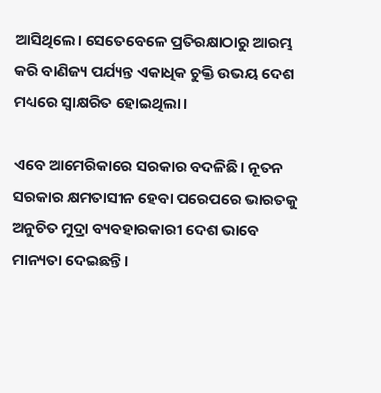ଆସିଥିଲେ। ସେତେବେଳେ ପ୍ରତିରକ୍ଷାଠାରୁ ଆରମ୍ଭ କରି ବାଣିଜ୍ୟ ପର୍ଯ୍ୟନ୍ତ ଏକାଧିକ ଚୁକ୍ତି ଉଭୟ ଦେଶ ମଧ୍ୟରେ ସ୍ବାକ୍ଷରିତ ହୋଇଥିଲା।

ଏବେ ଆମେରିକାରେ ସରକାର ବଦଳିଛି। ନୂତନ ସରକାର କ୍ଷମତାସୀନ ହେବା ପରେପରେ ଭାରତକୁ ଅନୁଚିତ ମୁଦ୍ରା ବ୍ୟବହାରକାରୀ ଦେଶ ଭାବେ ମାନ୍ୟତା ଦେଇଛନ୍ତି।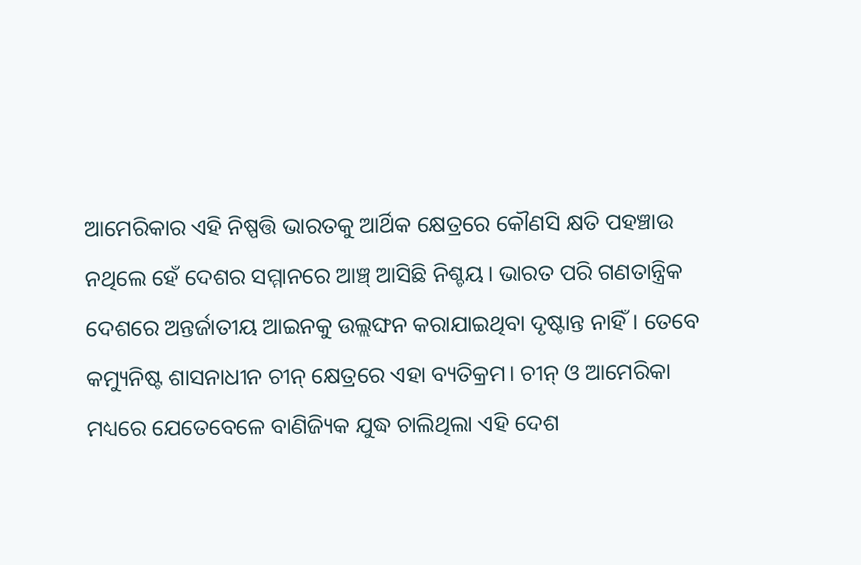ଆମେରିକାର ଏହି ନିଷ୍ପତ୍ତି ଭାରତକୁ ଆର୍ଥିକ କ୍ଷେତ୍ରରେ କୌଣସି କ୍ଷତି ପହଞ୍ଚାଉ ନଥିଲେ ହେଁ ଦେଶର ସମ୍ମାନରେ ଆଞ୍ଚ୍‌ ଆସିଛି ନିଶ୍ଚୟ। ଭାରତ ପରି ଗଣତାନ୍ତ୍ରିକ ଦେଶରେ ଅନ୍ତର୍ଜାତୀୟ ଆଇନକୁ ଉଲ୍ଲଙ୍ଘନ କରାଯାଇଥିବା ଦୃଷ୍ଟାନ୍ତ ନାହିଁ। ତେବେ କମ୍ୟୁନିଷ୍ଟ ଶାସନାଧୀନ ଚୀନ୍‌ କ୍ଷେତ୍ରରେ ଏହା ବ୍ୟତିକ୍ରମ। ଚୀନ୍‌ ଓ ଆମେରିକା ମଧ୍ୟରେ ଯେତେବେଳେ ବାଣିଜ୍ୟିକ ଯୁଦ୍ଧ ଚାଲିଥିଲା ଏହି ଦେଶ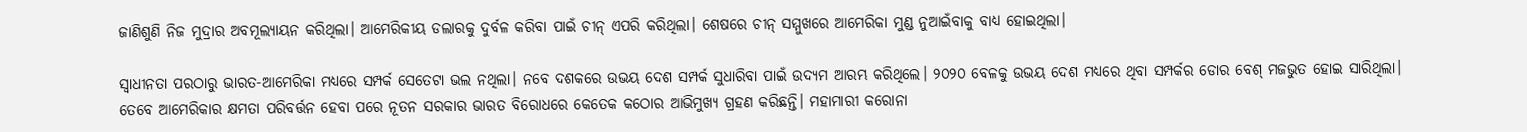ଜାଣିଶୁଣି ନିଜ ମୁଦ୍ରାର ଅବମୂଲ୍ୟାୟନ କରିଥିଲା। ଆମେରିକୀୟ ଡଲାରକୁ ଦୁର୍ବଳ କରିବା ପାଇଁ ଚୀନ୍‌ ଏପରି କରିଥିଲା। ଶେଷରେ ଚୀନ୍‌ ସମ୍ମୁଖରେ ଆମେରିକା ମୁଣ୍ଡ ନୁଆଇଁବାକୁ ବାଧ୍ୟ ହୋଇଥିଲା।

ସ୍ବାଧୀନତା ପରଠାରୁ ଭାରତ-ଆମେରିକା ମଧ୍ୟରେ ସମ୍ପର୍କ ସେତେଟା ଭଲ ନଥିଲା। ନବେ ଦଶକରେ ଉଭୟ ଦେଶ ସମ୍ପର୍କ ସୁଧାରିବା ପାଇଁ ଉଦ୍ୟମ ଆରମ୍ଭ କରିଥିଲେ। ୨୦୨୦ ବେଳକୁ ଉଭୟ ଦେଶ ମଧ୍ୟରେ ଥିବା ସମ୍ପର୍କର ଡୋର ବେଶ୍‌ ମଜଭୁତ ହୋଇ ସାରିଥିଲା। ତେବେ ଆମେରିକାର କ୍ଷମତା ପରିବର୍ତ୍ତନ ହେବା ପରେ ନୂତନ ସରକାର ଭାରତ ବିରୋଧରେ କେତେକ କଠୋର ଆଭିମୁଖ୍ୟ ଗ୍ରହଣ କରିଛନ୍ତି। ମହାମାରୀ କରୋନା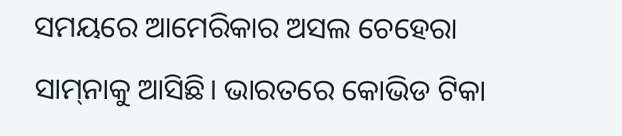ସମୟରେ ଆମେରିକାର ଅସଲ ଚେହେରା ସାମ୍‌ନାକୁ ଆସିଛି। ଭାରତରେ କୋଭିଡ ଟିକା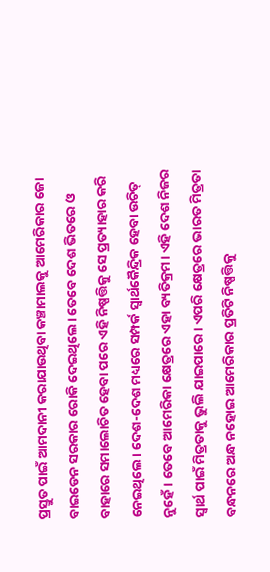ପ୍ରସ୍ତୁତ ପାଇଁ ଆମଦାନୀ କରାଯାଉଥିବା କଞ୍ଚାମାଲକୁ ଆମେରିକାର ଜୋ ବାଇଡେନ ସରକାର ରୋକି ଦେଇଥିଲେ। ତେବେ ଦେଶ ଭିତରେ ଓ ବାହାରେ ସମାଲୋଚିତ ହେବା ପରେ ଏହି ନିଷ୍ପତ୍ତିକୁ ସେ ପ୍ରତ୍ୟାହାର କରି ନେଇଥିଲେ। ଦେଶ-ଦେଶ ମଧ୍ୟରେ ସମ୍ପର୍କ ସ୍ବାର୍ଥକୈନ୍ଦ୍ରିକ ହେବା ଉଚିତ୍‌ ନୁହେଁ। ତେବେ ଆମେରିକା କ୍ଷେତ୍ରରେ ଏହା ବ୍ୟତିକ୍ରମ। ଏହି ଦେଶ ନିଜର ସ୍ବାର୍ଥ ପାଇଁ ମିତ୍ରତାକୁ ଭୁଲି ଯାଇପାରେ। ଏପରି କ୍ଷେତ୍ରରେ ଭାରତ ମିତ୍ରତା ବନ୍ଧନରେ ଅନ୍ଧ ନହୋଇ ଆମେରିକାର ପ୍ରତିଟି ନିଷ୍ପତ୍ତିକୁ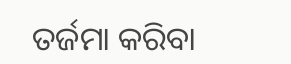ତର୍ଜମା କରିବା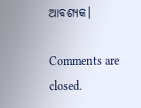ଆବଶ୍ୟକ।

Comments are closed.